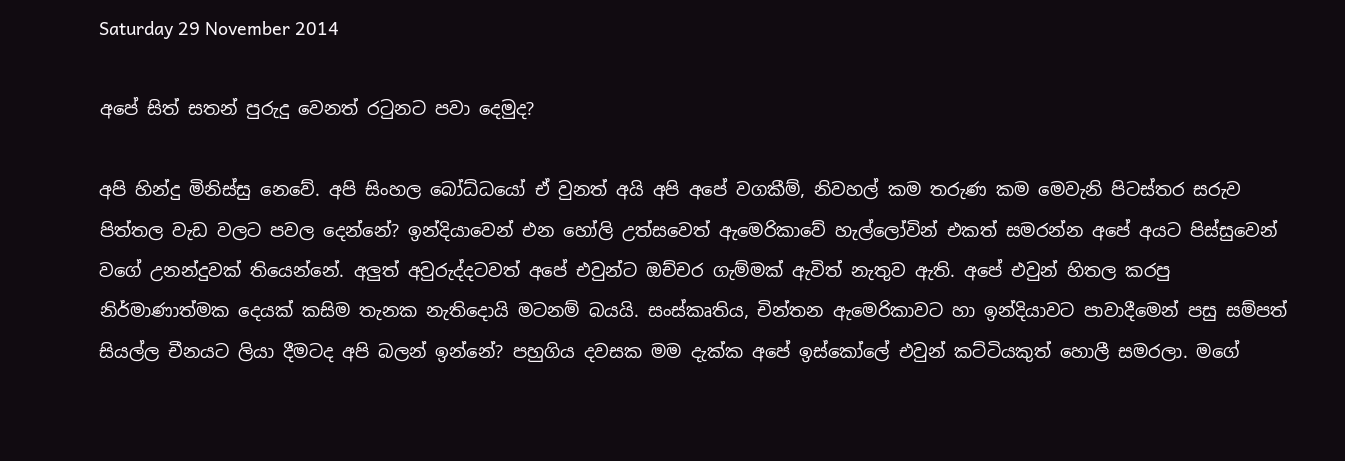Saturday 29 November 2014

අපේ සිත් සතන් පුරුදු වෙනත් රටුනට පවා දෙමුද?

අපි හින්දු මිනිස්සු නෙවේ. අපි සිංහල බෝධ්ධයෝ ඒ වුනත් අයි අපි අපේ වගකීම්, නිවහල් කම තරුණ කම මෙවැනි පිටස්තර සරුව පිත්තල වැඩ වලට පවල දෙන්නේ? ඉන්දියාවෙන් එන හෝලි උත්සවෙත් ඇමෙරිකාවේ හැල්ලෝවින් එකත් සමරන්න අපේ අයට පිස්සුවෙන් වගේ උනන්දුවක් තියෙන්නේ. අලුත් අවුරුද්දටවත් අපේ එවුන්ට ඔච්චර ගැම්මක් ඇවිත් නැතුව ඇති. අපේ එවුන් හිතල කරපු නිර්මාණාත්මක දෙයක් කසිම තැනක නැතිදොයි මටනම් බයයි. සංස්කෘතිය, චින්තන ඇමෙරිකාවට හා ඉන්දියාවට පාවාදීමෙන් පසු සම්පත් සියල්ල චීනයට ලියා දීමටද අපි බලන් ඉන්නේ? පහුගිය දවසක මම දැක්ක අපේ ඉස්කෝලේ එවුන් කට්ටියකුත් හොලී සමරලා. මගේ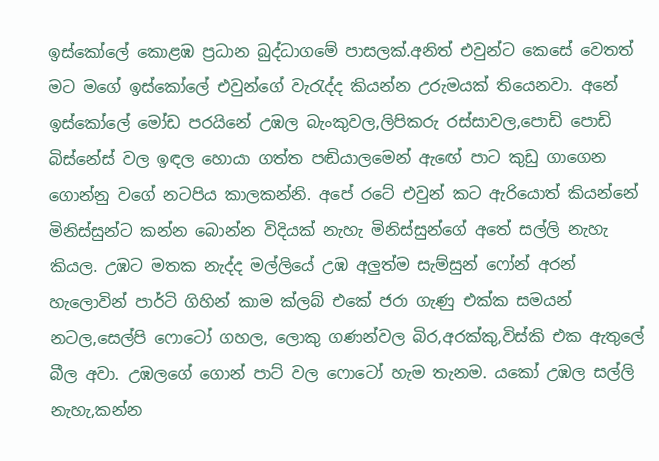ඉස්කෝලේ කොළඹ ප්‍රධාන බුද්ධාගමේ පාසලක්.අනිත් එවුන්ට කෙසේ වෙතත් මට මගේ ඉස්කෝලේ එවුන්ගේ වැරැද්ද කියන්න උරුමයක් තියෙනවා. අනේ ඉස්කෝලේ මෝඩ පරයිනේ උඹල බැංකුවල,ලිපිකරු රස්සාවල,පොඩි පොඩි බිස්නේස් වල ඉඳල හොයා ගත්ත පඬියාලමෙන් ඇඟේ පාට කුඩු ගාගෙන ගොන්නු වගේ නටපිය කාලකන්නි. අපේ රටේ එවුන් කට ඇරියොත් කියන්නේ මිනිස්සුන්ට කන්න බොන්න විදියක් නැහැ මිනිස්සුන්ගේ අතේ සල්ලි නැහැ කියල. උඹට මතක නැද්ද මල්ලියේ උඹ අලුත්ම සැම්සුන් ෆෝන් අරන් හැලොවින් පාර්ටි ගිහින් කාම ක්ලබ් එකේ ජරා ගැණු එක්ක සමයන් නටල,සෙල්පි ෆොටෝ ගහල, ලොකු ගණන්වල බිර,අරක්කු,විස්කි එක ඇතුලේ බීල අවා. උඹලගේ ගොන් පාට් වල ෆොටෝ හැම තැනම. යකෝ උඹල සල්ලි නැහැ,කන්න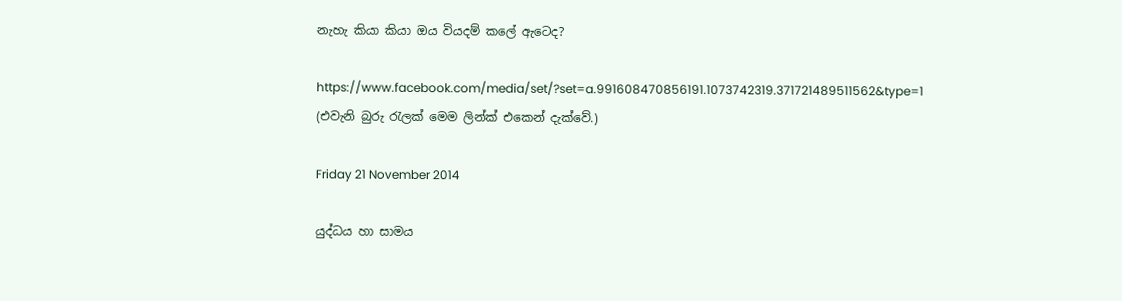නැහැ කියා කියා ඔය වියදම් කලේ ඇටෙද?

https://www.facebook.com/media/set/?set=a.991608470856191.1073742319.371721489511562&type=1 (එවැනි බුරු රැලක් මෙම ලින්ක් එකෙන් දැක්වේ.)

Friday 21 November 2014

යුද්ධය හා සාමය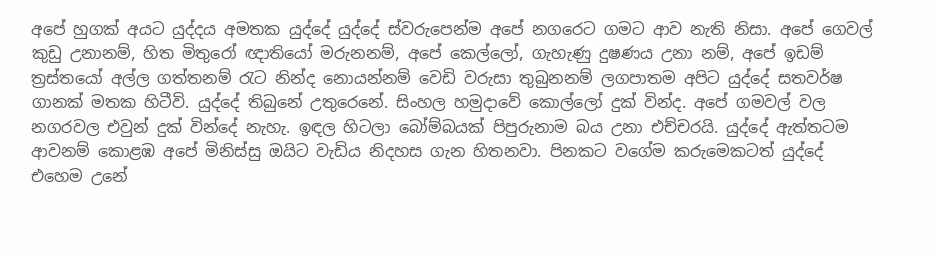අපේ හුගක් අයට යුද්දය අමතක යුද්දේ යුද්දේ ස්වරුපෙන්ම අපේ නගරෙට ගමට ආව නැති නිසා. අපේ ගෙවල් කුඩු උනානම්, හිත මිතුරෝ ඥාතියෝ මරුනනම්, අපේ කෙල්ලෝ, ගැහැණු දුෂණය උනා නම්, අපේ ඉඩම් ත්‍රස්තයෝ අල්ල ගත්තනම් රැට නින්ද නොයන්නම් වෙඩි වරුසා තුබුනනම් ලගපාතම අපිට යුද්දේ සතවර්ෂ ගානක් මතක හිටීවි. යුද්දේ තිබුනේ උතුරෙනේ. සිංහල හමුදාවේ කොල්ලෝ දුක් වින්ද. අපේ ගමවල් වල නගරවල එවුන් දුක් වින්දේ නැහැ. ඉඳල හිටලා බෝම්බයක් පිපුරුනාම බය උනා එච්චරයි. යුද්දේ ඇත්තටම ආවනම් කොළඹ අපේ මිනිස්සු ඔයිට වැඩිය නිදහස ගැන හිතනවා. පිනකට වගේම කරුමෙකටත් යුද්දේ එහෙම උනේ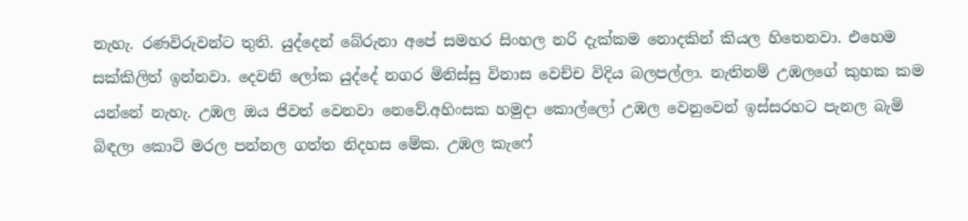නැහැ. රණවිරුවන්ට තුති. යුද්දෙන් බේරුනා අපේ සමහර සිංහල නරි දැක්කම නොදකින් කියල හිතෙනවා. එහෙම සක්කිලිත් ඉන්නවා. දෙවනි ලෝක යුද්දේ නගර මිනිස්සු විනාස වෙච්ච විදිය බලපල්ලා. නැතිනම් උඹලගේ කුහක කම යන්නේ නැහැ. උඹල ඔය ජිවත් වෙනවා නෙවේ.අහිංසක හමුදා කොල්ලෝ උඹල වෙනුවෙන් ඉස්සරහට පැනල බැමි බිඳලා කොටි මරල පන්නල ගත්ත නිදහස මේක. උඹල කැෆේ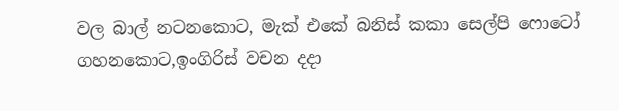වල බාල් නටනකොට, මැක් එකේ බනිස් කකා සෙල්පි ෆොටෝ ගහනකොට,ඉංගිරිස් වචන දදා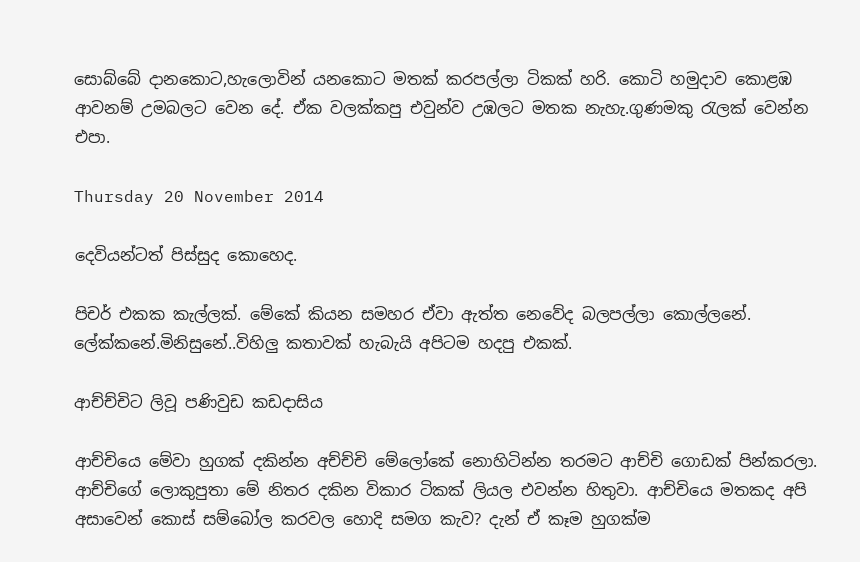සොබ්බේ දානකොට,හැලොවින් යනකොට මතක් කරපල්ලා ටිකක් හරි. කොටි හමුදාව කොළඹ ආවනම් උමබලට වෙන දේ. ඒක වලක්කපු එවුන්ව උඹලට මතක නැහැ.ගුණමකු රැලක් වෙන්න එපා.

Thursday 20 November 2014

දෙවියන්ටත් පිස්සුද කොහෙද.

පිචර් එකක කැල්ලක්. මේකේ කියන සමහර ඒවා ඇත්ත නෙවේද බලපල්ලා කොල්ලනේ. ලේක්කනේ.මිනිසුනේ..විහිලු කතාවක් හැබැයි අපිටම හදපු එකක්.

ආච්ච්චිට ලිවූ පණිවුඩ කඩදාසිය

ආච්චියෙ මේවා හුගක් දකින්න අච්ච්චි මේලෝකේ නොහිටින්න තරමට ආච්චි ගොඩක් පින්කරලා. ආච්චිගේ ලොකුපුතා මේ නිතර දකින විකාර ටිකක් ලියල එවන්න හිතුවා. ආච්චියෙ මතකද අපි අසාවෙන් කොස් සම්බෝල කරවල හොදි සමග කැව? දැන් ඒ කෑම හුගක්ම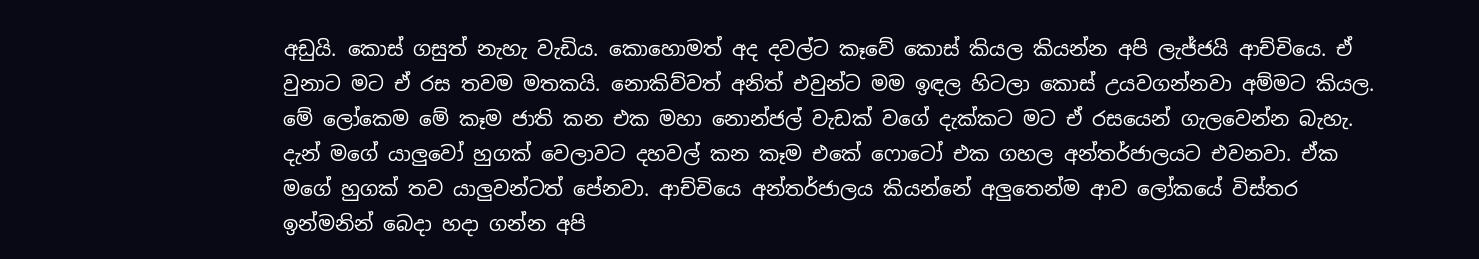අඩුයි. කොස් ගසුත් නැහැ වැඩිය. කොහොමත් අද දවල්ට කෑවේ කොස් කියල කියන්න අපි ලැජ්ජයි ආච්චියෙ. ඒ වුනාට මට ඒ රස තවම මතකයි. නොකිව්වත් අනිත් එවුන්ට මම ඉඳල හිටලා කොස් උයවගන්නවා අම්මට කියල. මේ ලෝකෙම මේ කෑම ජාති කන එක මහා නොන්ජල් වැඩක් වගේ දැක්කට මට ඒ රසයෙන් ගැලවෙන්න බැහැ. දැන් මගේ යාලුවෝ හුගක් වෙලාවට දහවල් කන කෑම එකේ ෆොටෝ එක ගහල අන්තර්ජාලයට එවනවා. ඒක මගේ හුගක් තව යාලුවන්ටත් පේනවා. ආච්චියෙ අන්තර්ජාලය කියන්නේ අලුතෙන්ම ආව ලෝකයේ විස්තර ඉන්මනින් බෙදා හදා ගන්න අපි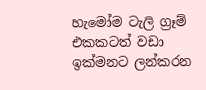හැමෝම ටැලි ග්‍රෑම් එකකටත් වඩා ඉක්මනට ලන්කරන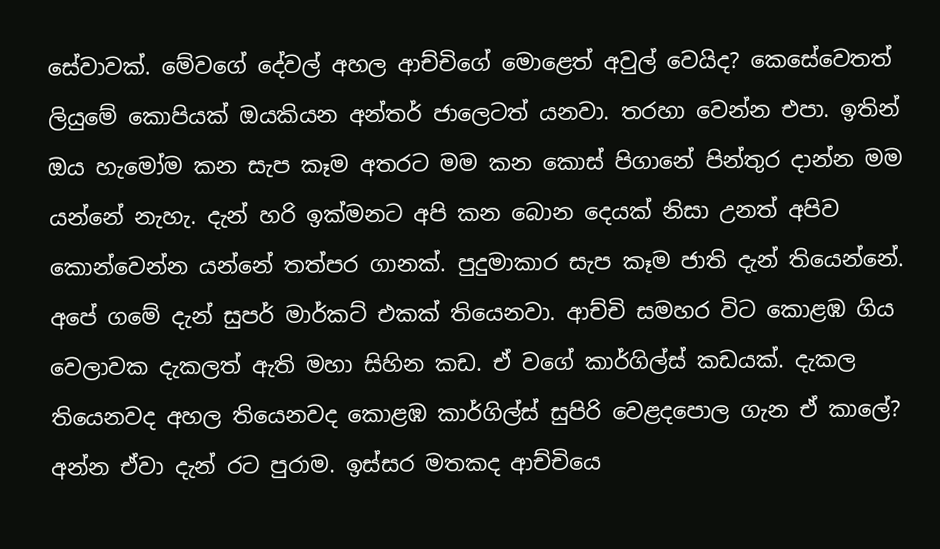සේවාවක්. මේවගේ දේවල් අහල ආච්චිගේ මොළෙත් අවුල් වෙයිද? කෙසේවෙතත් ලියුමේ කොපියක් ඔයකියන අන්තර් ජාලෙටත් යනවා. තරහා වෙන්න එපා. ඉතින් ඔය හැමෝම කන සැප කෑම අතරට මම කන කොස් පිගානේ පින්තුර දාන්න මම යන්නේ නැහැ. දැන් හරි ඉක්මනට අපි කන බොන දෙයක් නිසා උනත් අපිව කොන්වෙන්න යන්නේ තත්පර ගානක්. පුදුමාකාර සැප කෑම ජාති දැන් තියෙන්නේ. අපේ ගමේ දැන් සුපර් මාර්කට් එකක් තියෙනවා. ආච්චි සමහර විට කොළඹ ගිය වෙලාවක දැකලත් ඇති මහා සිහින කඩ. ඒ වගේ කාර්ගිල්ස් කඩයක්. දැකල තියෙනවද අහල තියෙනවද කොළඹ කාර්ගිල්ස් සුපිරි වෙළදපොල ගැන ඒ කාලේ? අන්න ඒවා දැන් රට පුරාම. ඉස්සර මතකද ආච්චියෙ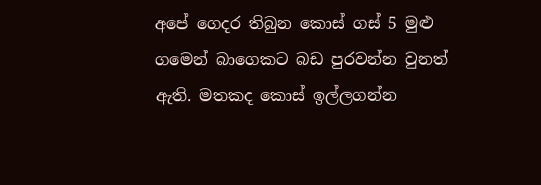අපේ ගෙදර තිබුන කොස් ගස් 5 මුළු ගමෙන් බාගෙකට බඩ පුරවන්න වුනත් ඇති. මතකද කොස් ඉල්ලගන්න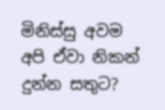මිනිස්සු අවම අපි ඒවා නිකන් දුන්න සතුට?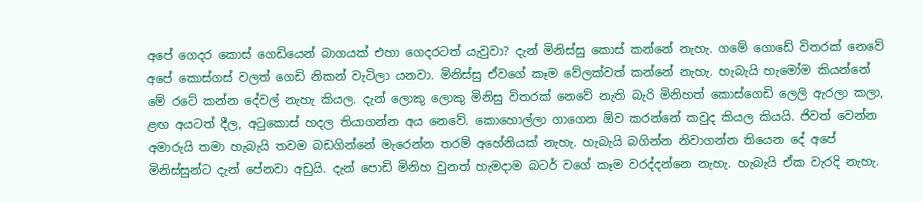අපේ ගෙදර කොස් ගෙඩියෙන් බාගයක් එහා ගෙදරටත් යැවුවා? දැන් මිනිස්සු කොස් කන්නේ නැහැ. ගමේ ගොඩේ විතරක් නෙවේ අපේ කොස්ගස් වලත් ගෙඩි නිකන් වැටිලා යනවා. මිනිස්සු ඒවගේ කෑම වේලක්වත් කන්නේ නැහැ. හැබැයි හැමෝම කියන්නේ මේ රටේ කන්න දේවල් නැහැ කියල. දැන් ලොකු ලොකු මිනිසු විතරක් නෙවේ නැති බැරි මිනිහත් කොස්ගෙඩි ලෙලි ඇරලා කලා, ළඟ අයටත් දීල, අටුකොස් හදල තියාගන්න අය නෙවේ. කොහොල්ලා ගාගෙන ඕව කරන්නේ කවුද කියල කියයි. ජිවත් වෙන්න අමාරුයි තමා හැබැයි තවම බඩගින්නේ මැරෙන්න තරම් අහේනියක් නැහැ. හැබැයි බගින්න නිවාගන්න තියෙන දේ අපේ මිනිස්සුන්ට දැන් පේනවා අඩුයි. දැන් පොඩි මිනිහ වුනත් හැමදාම බටර් වගේ කෑම වරද්දන්නෙ නැහැ. හැබැයි ඒක වැරදි නැහැ.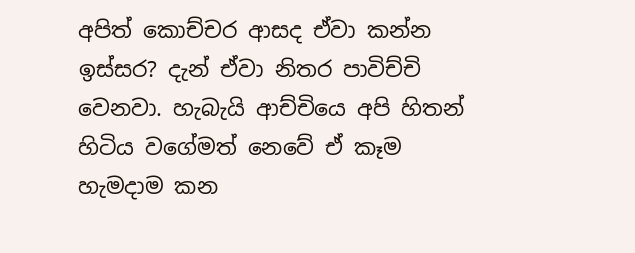අපිත් කොච්චර ආසද ඒවා කන්න ඉස්සර? දැන් ඒවා නිතර පාවිච්චි වෙනවා. හැබැයි ආච්චියෙ අපි හිතන් හිටිය වගේමත් නෙවේ ඒ කෑම හැමදාම කන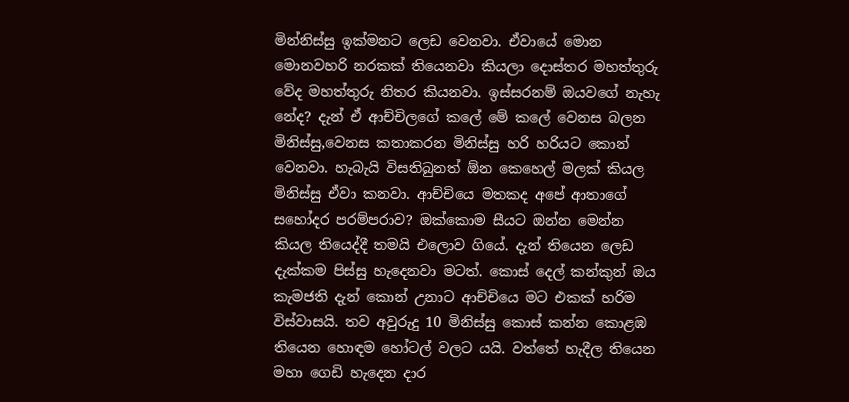මින්නිස්සු ඉක්මනට ලෙඩ වෙනවා. ඒවායේ මොන මොනවහරි නරකක් තියෙනවා කියලා දොස්තර මහත්තුරු වේද මහත්තුරු නිතර කියනවා. ඉස්සරනම් ඔයවගේ නැහැ නේද? දැන් ඒ ආච්චිලගේ කලේ මේ කලේ වෙනස බලන මිනිස්සු,වෙනස කතාකරන මිනිස්සු හරි හරියට කොන් වෙනවා. හැබැයි විසතිබුනත් ඕන කෙහෙල් මලක් කියල මිනිස්සු ඒවා කනවා. ආච්චියෙ මතකද අපේ ආතාගේ සහෝදර පරම්පරාව? ඔක්කොම සීයට ඔන්න මෙන්න කියල තියෙද්දී තමයි එලොව ගියේ. දැන් තියෙන ලෙඩ දැක්කම පිස්සු හැදෙනවා මටත්. කොස් දෙල් කන්කුන් ඔය කැමජති දැන් කොන් උනාට ආච්චියෙ මට එකක් හරිම විස්වාසයි. තව අවුරුදු 10 මිනිස්සු කොස් කන්න කොළඹ තියෙන හොඳම හෝටල් වලට යයි. වත්තේ හැදීල තියෙන මහා ගෙඩි හැදෙන දාර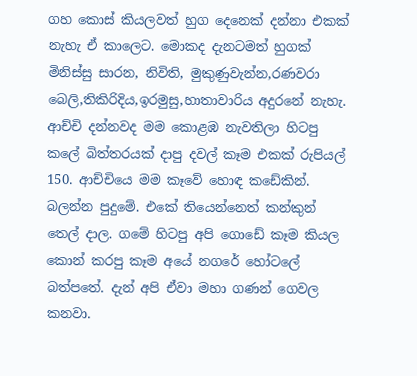ගහ කොස් කියලවත් හුග දෙනෙක් දන්නා එකක් නැහැ ඒ කාලෙට. මොකද දැනටමත් හුගක් මිනිස්සු සාරන, නිවිති, මුකුණුවැන්න,රණවරා බෙලි,තිකිරිදිය,ඉරමුසු,හාතාවාරිය අදුරනේ නැහැ. ආච්චි දන්නවද මම කොළඹ නැවතිලා හිටපු කලේ බිත්තරයක් දාපු දවල් කෑම එකක් රුපියල් 150. ආච්චියෙ මම කෑවේ හොඳ කඩේකින්. බලන්න පුදුමේ. එකේ තියෙන්නෙත් කන්කුන් තෙල් දාල. ගමේ හිටපු අපි ගොඩේ කෑම කියල කොන් කරපු කෑම අයේ නගරේ හෝටලේ බත්පතේ. දැන් අපි ඒවා මහා ගණන් ගෙවල කනවා.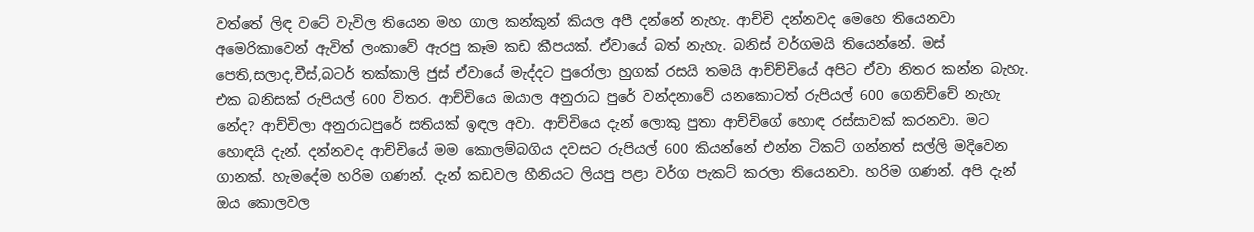වත්තේ ලිඳ වටේ වැවිල තියෙන මහ ගාල කන්කුන් කියල අපී දන්නේ නැහැ. ආච්චි දන්නවද මෙහෙ තියෙනවා අමෙරිකාවෙන් ඇවිත් ලංකාවේ ඇරපු කෑම කඩ කීපයක්. ඒවායේ බත් නැහැ. බනිස් වර්ගමයි තියෙන්නේ. මස් පෙති,සලාද,චීස්,බටර් තක්කාලි ජුස් ඒවායේ මැද්දට පුරෝලා හුගක් රසයි තමයි ආච්ච්චියේ අපිට ඒවා නිතර කන්න බැහැ. එක බනිසක් රුපියල් 600 විතර. ආච්චියෙ ඔයාල අනුරාධ පුරේ වන්දනාවේ යනකොටත් රුපියල් 600 ගෙනිච්චේ නැහැ නේද? ආච්චිලා අනුරාධපුරේ සතියක් ඉඳල අවා. ආච්චියෙ දැන් ලොකු පුතා ආච්චිගේ හොඳ රස්සාවක් කරනවා. මට හොඳයි දැන්. දන්නවද ආච්චියේ මම කොලම්බගිය දවසට රුපියල් 600 කියන්නේ එන්න ටිකට් ගන්නත් සල්ලි මදිවෙන ගානක්. හැමදේම හරිම ගණන්. දැන් කඩවල හීනියට ලියපු පළා වර්ග පැකට් කරලා තියෙනවා. හරිම ගණන්. අපි දැන් ඔය කොලවල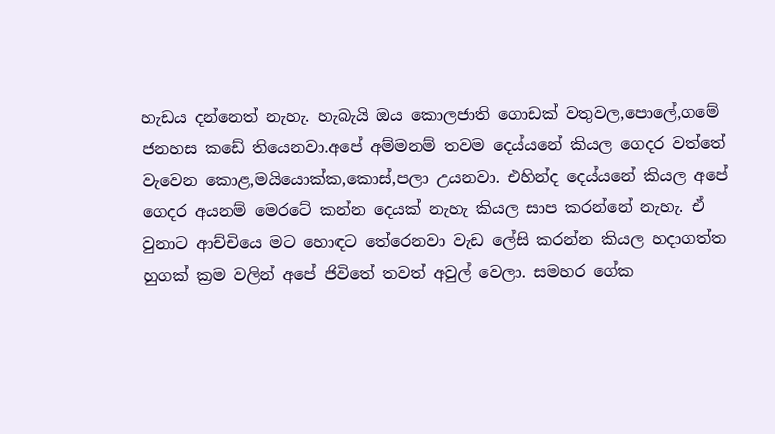හැඩය දන්නෙත් නැහැ. හැබැයි ඔය කොලජාති ගොඩක් වතුවල,පොලේ,ගමේ ජනහස කඩේ තියෙනවා.අපේ අම්මනම් තවම දෙය්යනේ කියල ගෙදර වත්තේ වැවෙන කොළ,මයියොක්ක,කොස්,පලා උයනවා. එහින්ද දෙය්යනේ කියල අපේ ගෙදර අයනම් මෙරටේ කන්න දෙයක් නැහැ කියල සාප කරන්නේ නැහැ. ඒ වුනාට ආච්චියෙ මට හොඳට තේරෙනවා වැඩ ලේසි කරන්න කියල හදාගත්ත හුගක් ක්‍රම වලින් අපේ ජිවිතේ තවත් අවුල් වෙලා. සමහර ගේක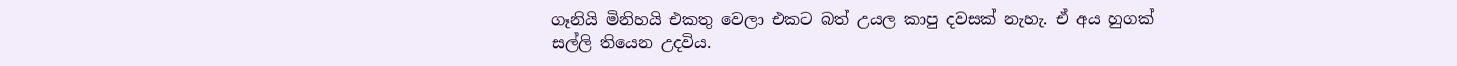ගෑනියි මිනිහයි එකතු වෙලා එකට බත් උයල කාපු දවසක් නැහැ. ඒ අය හුගක් සල්ලි තියෙන උදවිය.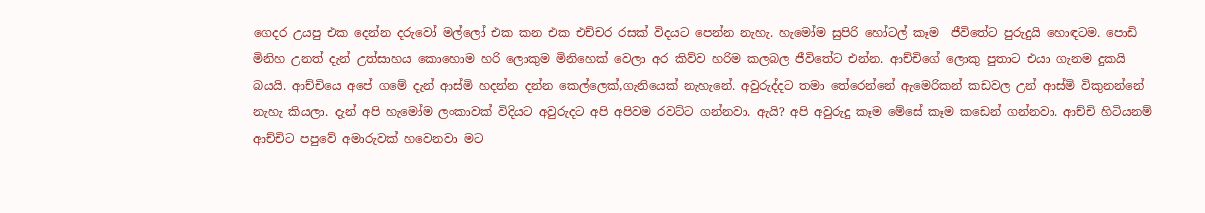ගෙදර උයපු එක දෙන්න දරුවෝ මල්ලෝ එක කන එක එච්චර රසක් විදයට පෙන්න නැහැ. හැමෝම සුපිරි හෝටල් කෑම  ජීවිතේට පුරුදුයි හොඳටම. පොඩි මිනිහ උනත් දැන් උත්සාහය කොහොම හරි ලොකුම මිනිහෙක් වෙලා අර කිව්ව හරිම කලබල ජීවිතේට එන්න. ආච්චිගේ ලොකු පුතාට එයා ගැනම දුකයි බයයි. ආච්චියෙ අපේ ගමේ දැන් ආස්මි හදන්න දන්න කෙල්ලෙක්,ගැනියෙක් නැහැනේ. අවුරුද්දට තමා තේරෙන්නේ ඇමෙරිකන් කඩවල උන් ආස්මි විකුනන්නේ නැහැ කියලා. දැන් අපි හැමෝම ලංකාවක් විදියට අවුරුදට අපි අපිවම රවට්ට ගන්නවා. ඇයි? අපි අවුරුදු කෑම මේසේ කෑම කඩෙන් ගන්නවා. ආච්චි හිටියනම් ආච්චිට පපුවේ අමාරුවක් හවෙනවා මට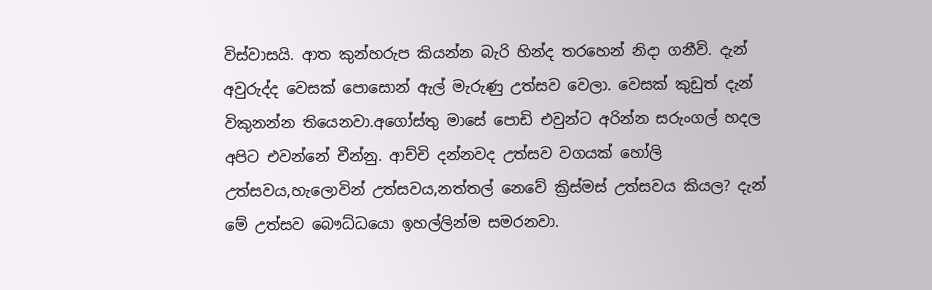විස්වාසයි. ආත කුන්හරුප කියන්න බැරි හින්ද තරහෙන් නිදා ගනීවි. දැන් අවුරුද්ද වෙසක් පොසොන් ඇල් මැරුණු උත්සව වෙලා. වෙසක් කුඩුත් දැන් විකුනන්න තියෙනවා.අගෝස්තු මාසේ පොඩි එවුන්ට අරින්න සරුංගල් හදල අපිට එවන්නේ චීන්නු. ආච්චි දන්නවද උත්සව වගයක් හෝලි උත්සවය,හැලොවින් උත්සවය,නත්තල් නෙවේ ක්‍රිස්මස් උත්සවය කියල? දැන් මේ උත්සව බෞධ්ධයො ඉහල්ලින්ම සමරනවා.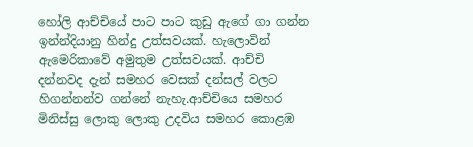හෝලි ආච්චියේ පාට පාට කුඩු ඇගේ ගා ගන්න ඉන්න්දියානු හින්දු උත්සවයක්. හැලොවින් ඇමෙරිකාවේ අමුතුම උත්සවයක්. ආච්චි දන්නවද දැන් සමහර වෙසක් දන්සල් වලට හිගන්නන්ව ගන්නේ නැහැ.ආච්චියෙ සමහර මිනිස්සු ලොකු ලොකු උදවිය සමහර කොළඹ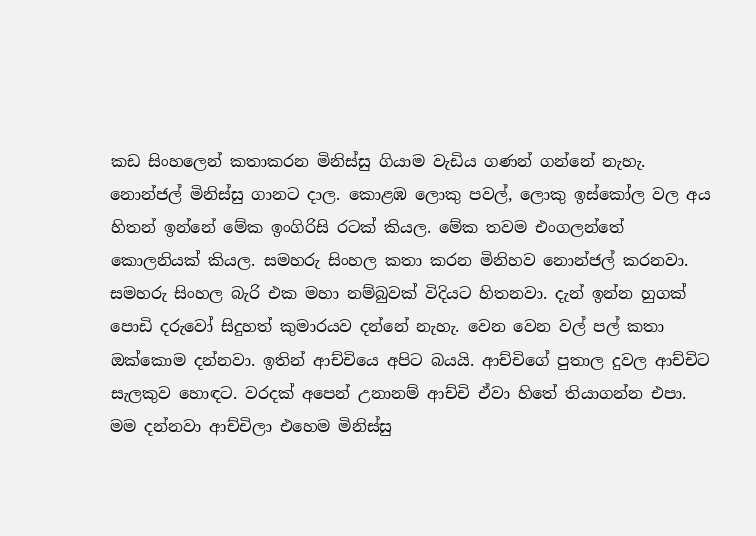කඩ සිංහලෙන් කතාකරන මිනිස්සු ගියාම වැඩිය ගණන් ගන්නේ නැහැ. නොන්ජල් මිනිස්සු ගානට දාල. කොළඹ ලොකු පවල්, ලොකු ඉස්කෝල වල අය හිතන් ඉන්නේ මේක ඉංගිරිසි රටක් කියල. මේක තවම එංගලන්තේ කොලනියක් කියල. සමහරු සිංහල කතා කරන මිනිහව නොන්ජල් කරනවා. සමහරු සිංහල බැරි එක මහා නම්බුවක් විදියට හිතනවා. දැන් ඉන්න හුගක් පොඩි දරුවෝ සිදුහත් කුමාරයව දන්නේ නැහැ. වෙන වෙන වල් පල් කතා ඔක්කොම දන්නවා. ඉතින් ආච්චියෙ අපිට බයයි. ආච්චිගේ පුතාල දුවල ආච්චිට සැලකුව හොඳට. වරදක් අපෙන් උනානම් ආච්චි ඒවා හිතේ තියාගන්න එපා. මම දන්නවා ආච්චිලා එහෙම මිනිස්සු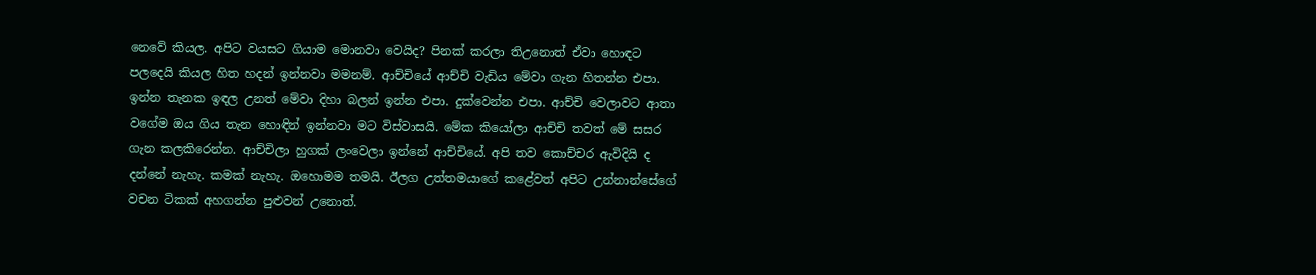නෙවේ කියල. අපිට වයසට ගියාම මොනවා වෙයිද? පිනක් කරලා තිඋනොත් ඒවා හොඳට පලදෙයි කියල හිත හදන් ඉන්නවා මමනම්. ආච්චියේ ආච්චි වැඩිය මේවා ගැන හිතන්න එපා. ඉන්න තැනක ඉඳල උනත් මේවා දිහා බලන් ඉන්න එපා. දුක්වෙන්න එපා. ආච්චි වෙලාවට ආතා වගේම ඔය ගිය තැන හොඳින් ඉන්නවා මට විස්වාසයි. මේක කියෝලා ආච්චි තවත් මේ සසර ගැන කලකිරෙන්න. ආච්චිලා හුගක් ලංවෙලා ඉන්නේ ආච්චියේ. අපි තව කොච්චර ඇවිදියි ද දන්නේ නැහැ. කමක් නැහැ. ඔහොමම තමයි. ඊලග උත්තමයාගේ කළේවත් අපිට උන්නාන්සේගේ වචන ටිකක් අහගන්න පුළුවන් උනොත්.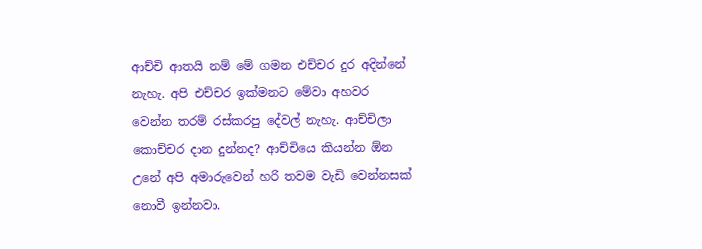ආච්චි ආතයි නම් මේ ගමන එච්චර දුර අදින්නේ නැහැ. අපි එච්චර ඉක්මනට මේවා අහවර වෙන්න තරම් රස්කරපු දේවල් නැහැ. ආච්චිලා කොච්චර දාන දුන්නද? ආච්චියෙ කියන්න ඕන උනේ අපි අමාරුවෙන් හරි තවම වැඩි වෙන්නසක් නොවී ඉන්නවා.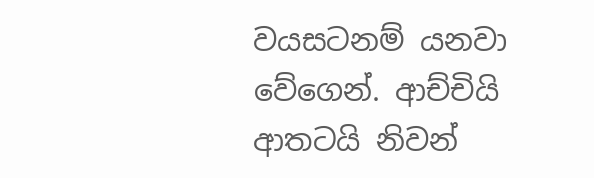වයසටනම් යනවා වේගෙන්. ආච්චියි ආතටයි නිවන්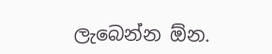ලැබෙන්න ඕන.